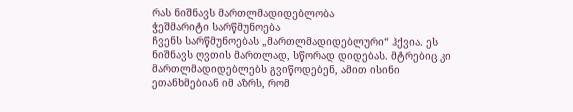რას ნიშნავს მართლმადიდებლობა
ჭეშმარიტი სარწმუნოება
ჩვენს სარწმუნოებას „მართლმადიდებლური“ ჰქვია. ეს ნიშნავს ღვთის მართლად, სწორად დიდებას. მტრებიც კი მართლმადიდებლებს გვიწოდებენ, ამით ისინი ეთანხმებიან იმ აზრს, რომ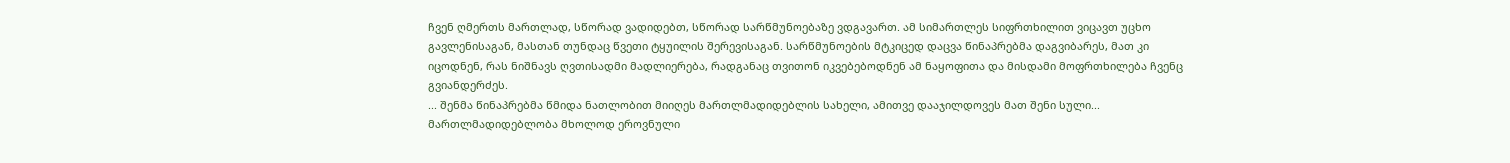ჩვენ ღმერთს მართლად, სწორად ვადიდებთ, სწორად სარწმუნოებაზე ვდგავართ. ამ სიმართლეს სიფრთხილით ვიცავთ უცხო გავლენისაგან, მასთან თუნდაც წვეთი ტყუილის შერევისაგან. სარწმუნოების მტკიცედ დაცვა წინაპრებმა დაგვიბარეს, მათ კი იცოდნენ, რას ნიშნავს ღვთისადმი მადლიერება, რადგანაც თვითონ იკვებებოდნენ ამ ნაყოფითა და მისდამი მოფრთხილება ჩვენც გვიანდერძეს.
... შენმა წინაპრებმა წმიდა ნათლობით მიიღეს მართლმადიდებლის სახელი, ამითვე დააჯილდოვეს მათ შენი სული... მართლმადიდებლობა მხოლოდ ეროვნული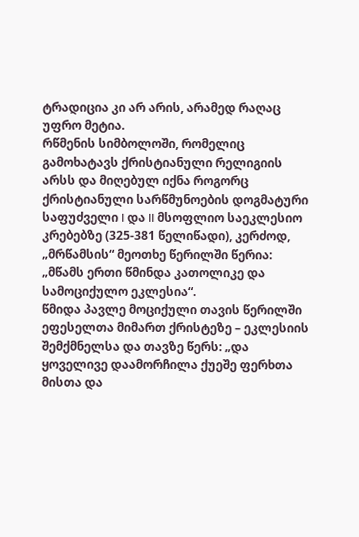ტრადიცია კი არ არის, არამედ რაღაც უფრო მეტია.
რწმენის სიმბოლოში, რომელიც გამოხატავს ქრისტიანული რელიგიის არსს და მიღებულ იქნა როგორც ქრისტიანული სარწმუნოების დოგმატური საფუძველი I და II მსოფლიო საეკლესიო კრებებზე (325-381 წელიწადი), კერძოდ, „მრწამსის“ მეოთხე წერილში წერია: „მწამს ერთი წმინდა კათოლიკე და სამოციქულო ეკლესია“.
წმიდა პავლე მოციქული თავის წერილში ეფესელთა მიმართ ქრისტეზე – ეკლესიის შემქმნელსა და თავზე წერს: „და ყოველივე დაამორჩილა ქუეშე ფერხთა მისთა და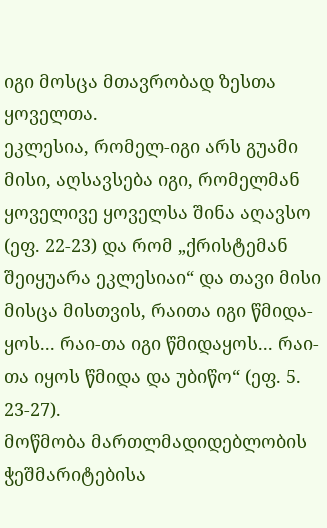იგი მოსცა მთავრობად ზესთა ყოველთა.
ეკლესია, რომელ-იგი არს გუამი მისი, აღსავსება იგი, რომელმან ყოველივე ყოველსა შინა აღავსო (ეფ. 22-23) და რომ „ქრისტემან შეიყუარა ეკლესიაი“ და თავი მისი მისცა მისთვის, რაითა იგი წმიდა-ყოს... რაი-თა იგი წმიდაყოს... რაი-თა იყოს წმიდა და უბიწო“ (ეფ. 5. 23-27).
მოწმობა მართლმადიდებლობის ჭეშმარიტებისა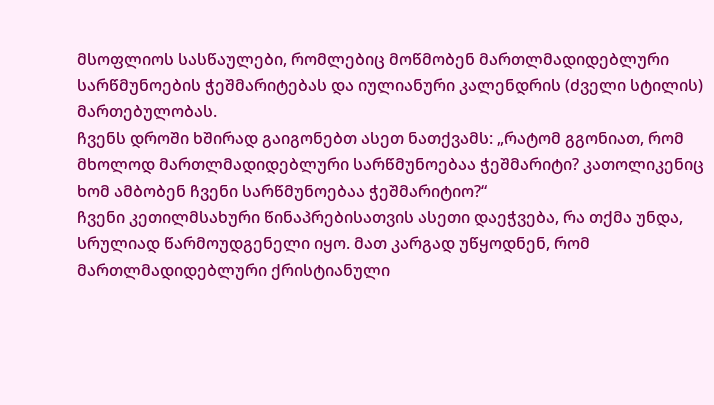მსოფლიოს სასწაულები, რომლებიც მოწმობენ მართლმადიდებლური სარწმუნოების ჭეშმარიტებას და იულიანური კალენდრის (ძველი სტილის) მართებულობას.
ჩვენს დროში ხშირად გაიგონებთ ასეთ ნათქვამს: „რატომ გგონიათ, რომ მხოლოდ მართლმადიდებლური სარწმუნოებაა ჭეშმარიტი? კათოლიკენიც ხომ ამბობენ ჩვენი სარწმუნოებაა ჭეშმარიტიო?“
ჩვენი კეთილმსახური წინაპრებისათვის ასეთი დაეჭვება, რა თქმა უნდა, სრულიად წარმოუდგენელი იყო. მათ კარგად უწყოდნენ, რომ მართლმადიდებლური ქრისტიანული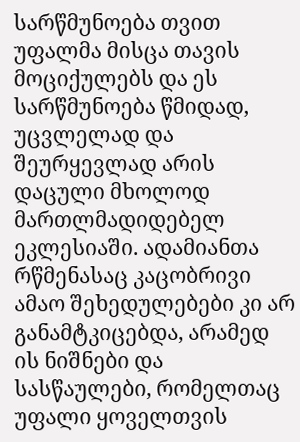სარწმუნოება თვით უფალმა მისცა თავის მოციქულებს და ეს სარწმუნოება წმიდად, უცვლელად და შეურყევლად არის დაცული მხოლოდ მართლმადიდებელ ეკლესიაში. ადამიანთა რწმენასაც კაცობრივი ამაო შეხედულებები კი არ განამტკიცებდა, არამედ ის ნიშნები და სასწაულები, რომელთაც უფალი ყოველთვის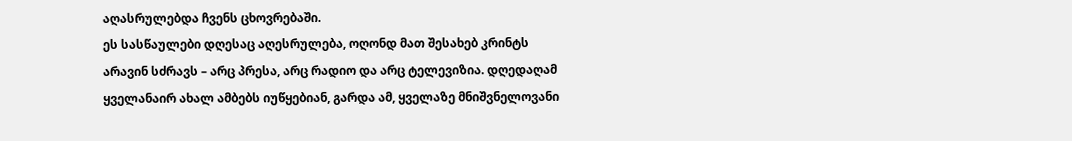აღასრულებდა ჩვენს ცხოვრებაში.
ეს სასწაულები დღესაც აღესრულება, ოღონდ მათ შესახებ კრინტს არავინ სძრავს – არც პრესა, არც რადიო და არც ტელევიზია. დღედაღამ ყველანაირ ახალ ამბებს იუწყებიან, გარდა ამ, ყველაზე მნიშვნელოვანი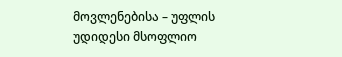მოვლენებისა – უფლის უდიდესი მსოფლიო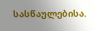სასწაულებისა.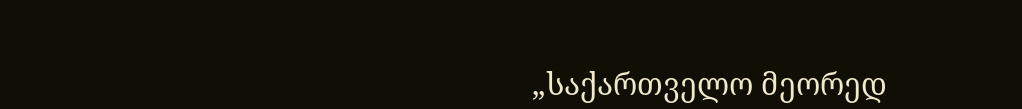„საქართველო მეორედ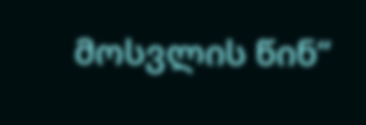მოსვლის წინ“